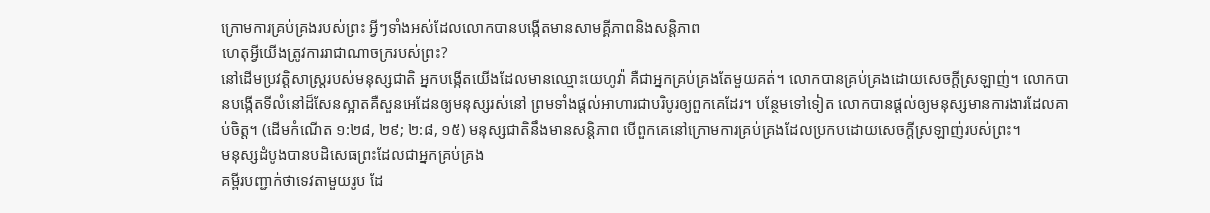ក្រោមការគ្រប់គ្រងរបស់ព្រះ អ្វីៗទាំងអស់ដែលលោកបានបង្កើតមានសាមគ្គីភាពនិងសន្តិភាព
ហេតុអ្វីយើងត្រូវការរាជាណាចក្ររបស់ព្រះ?
នៅដើមប្រវត្តិសាស្ត្ររបស់មនុស្សជាតិ អ្នកបង្កើតយើងដែលមានឈ្មោះយេហូវ៉ា គឺជាអ្នកគ្រប់គ្រងតែមួយគត់។ លោកបានគ្រប់គ្រងដោយសេចក្ដីស្រឡាញ់។ លោកបានបង្កើតទីលំនៅដ៏សែនស្អាតគឺសួនអេដែនឲ្យមនុស្សរស់នៅ ព្រមទាំងផ្ដល់អាហារជាបរិបូរឲ្យពួកគេដែរ។ បន្ថែមទៅទៀត លោកបានផ្ដល់ឲ្យមនុស្សមានការងារដែលគាប់ចិត្ត។ (ដើមកំណើត ១:២៨, ២៩; ២:៨, ១៥) មនុស្សជាតិនឹងមានសន្តិភាព បើពួកគេនៅក្រោមការគ្រប់គ្រងដែលប្រកបដោយសេចក្ដីស្រឡាញ់របស់ព្រះ។
មនុស្សដំបូងបានបដិសេធព្រះដែលជាអ្នកគ្រប់គ្រង
គម្ពីរបញ្ជាក់ថាទេវតាមួយរូប ដែ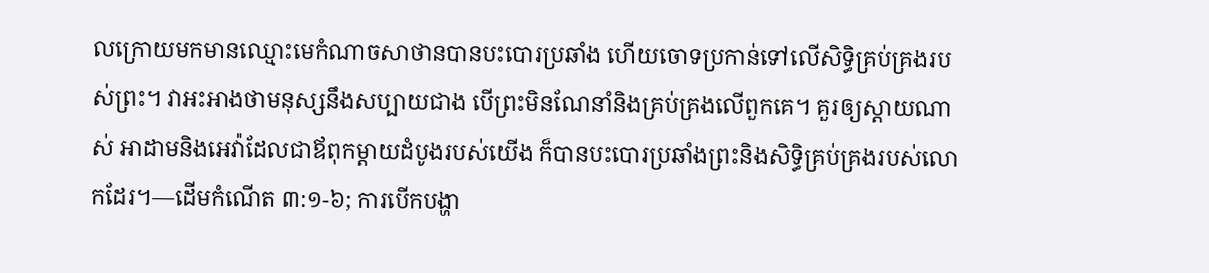លក្រោយមកមានឈ្មោះមេកំណាចសាថានបានបះបោរប្រឆាំង ហើយចោទប្រកាន់ទៅលើសិទ្ធិគ្រប់គ្រងរបស់ព្រះ។ វាអះអាងថាមនុស្សនឹងសប្បាយជាង បើព្រះមិនណែនាំនិងគ្រប់គ្រងលើពួកគេ។ គួរឲ្យស្ដាយណាស់ អាដាមនិងអេវ៉ាដែលជាឪពុកម្ដាយដំបូងរបស់យើង ក៏បានបះបោរប្រឆាំងព្រះនិងសិទ្ធិគ្រប់គ្រងរបស់លោកដែរ។—ដើមកំណើត ៣:១-៦; ការបើកបង្ហា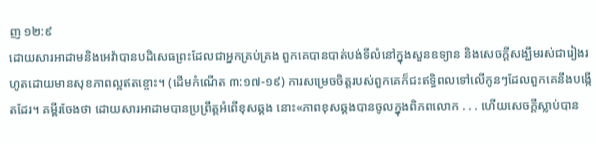ញ ១២:៩
ដោយសារអាដាមនិងអេវ៉ាបានបដិសេធព្រះដែលជាអ្នកគ្រប់គ្រង ពួកគេបានបាត់បង់ទីលំនៅក្នុងសួនឧទ្យាន និងសេចក្ដីសង្ឃឹមរស់ជារៀងរហូតដោយមានសុខភាពល្អឥតខ្ចោះ។ (ដើមកំណើត ៣:១៧-១៩) ការសម្រេចចិត្តរបស់ពួកគេក៏ជះឥទ្ធិពលទៅលើកូនៗដែលពួកគេនឹងបង្កើតដែរ។ គម្ពីរចែងថា ដោយសារអាដាមបានប្រព្រឹត្តអំពើខុសឆ្គង នោះ«ភាពខុសឆ្គងបានចូលក្នុងពិភពលោក . . . ហើយសេចក្ដីស្លាប់បាន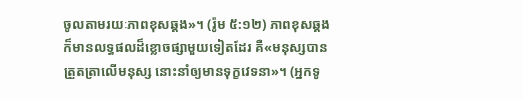ចូលតាមរយៈភាពខុសឆ្គង»។ (រ៉ូម ៥:១២) ភាពខុសឆ្គងក៏មានលទ្ធផលដ៏ខ្លោចផ្សាមួយទៀតដែរ គឺ«មនុស្សបានត្រួតត្រាលើមនុស្ស នោះនាំឲ្យមានទុក្ខវេទនា»។ (អ្នកទូ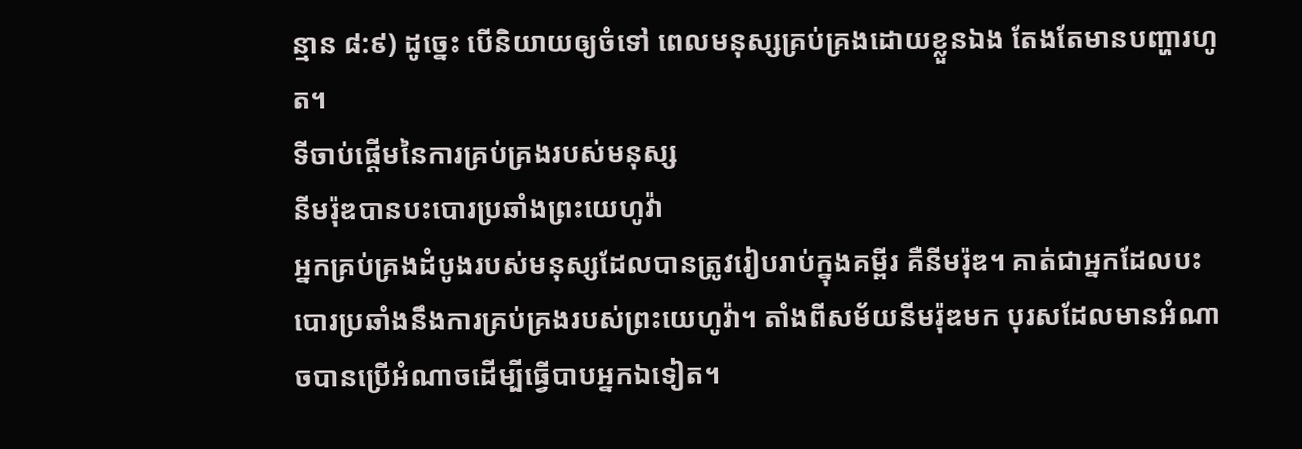ន្មាន ៨:៩) ដូច្នេះ បើនិយាយឲ្យចំទៅ ពេលមនុស្សគ្រប់គ្រងដោយខ្លួនឯង តែងតែមានបញ្ហារហូត។
ទីចាប់ផ្ដើមនៃការគ្រប់គ្រងរបស់មនុស្ស
នីមរ៉ុឌបានបះបោរប្រឆាំងព្រះយេហូវ៉ា
អ្នកគ្រប់គ្រងដំបូងរបស់មនុស្សដែលបានត្រូវរៀបរាប់ក្នុងគម្ពីរ គឺនីមរ៉ុឌ។ គាត់ជាអ្នកដែលបះបោរប្រឆាំងនឹងការគ្រប់គ្រងរបស់ព្រះយេហូវ៉ា។ តាំងពីសម័យនីមរ៉ុឌមក បុរសដែលមានអំណាចបានប្រើអំណាចដើម្បីធ្វើបាបអ្នកឯទៀត។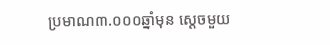ប្រមាណ៣.០០០ឆ្នាំមុន ស្ដេចមួយ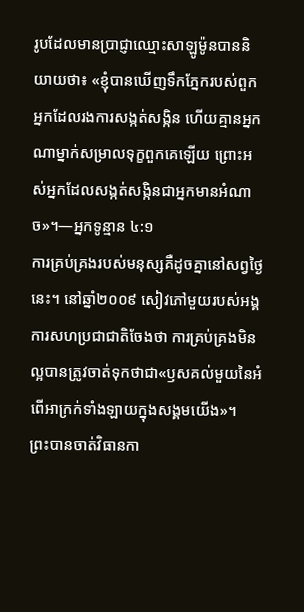រូបដែលមានប្រាជ្ញាឈ្មោះសាឡូម៉ូនបាននិយាយថា៖ «ខ្ញុំបានឃើញទឹកភ្នែករបស់ពួកអ្នកដែលរងការសង្កត់សង្កិន ហើយគ្មានអ្នកណាម្នាក់សម្រាលទុក្ខពួកគេឡើយ ព្រោះអស់អ្នកដែលសង្កត់សង្កិនជាអ្នកមានអំណាច»។—អ្នកទូន្មាន ៤:១
ការគ្រប់គ្រងរបស់មនុស្សគឺដូចគ្នានៅសព្វថ្ងៃនេះ។ នៅឆ្នាំ២០០៩ សៀវភៅមួយរបស់អង្គការសហប្រជាជាតិចែងថា ការគ្រប់គ្រងមិនល្អបានត្រូវចាត់ទុកថាជា«ឫសគល់មួយនៃអំពើអាក្រក់ទាំងឡាយក្នុងសង្គមយើង»។
ព្រះបានចាត់វិធានកា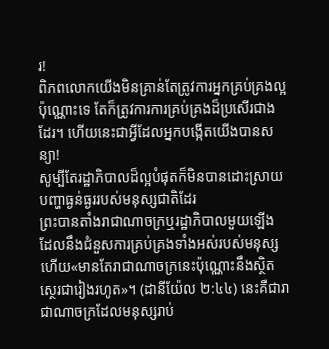រ!
ពិភពលោកយើងមិនគ្រាន់តែត្រូវការអ្នកគ្រប់គ្រងល្អប៉ុណ្ណោះទេ តែក៏ត្រូវការការគ្រប់គ្រងដ៏ប្រសើរជាងដែរ។ ហើយនេះជាអ្វីដែលអ្នកបង្កើតយើងបានសន្យា!
សូម្បីតែរដ្ឋាភិបាលដ៏ល្អបំផុតក៏មិនបានដោះស្រាយបញ្ហាធ្ងន់ធ្ងររបស់មនុស្សជាតិដែរ
ព្រះបានតាំងរាជាណាចក្រឬរដ្ឋាភិបាលមួយឡើង ដែលនឹងជំនួសការគ្រប់គ្រងទាំងអស់របស់មនុស្ស ហើយ«មានតែរាជាណាចក្រនេះប៉ុណ្ណោះនឹងស្ថិតស្ថេរជារៀងរហូត»។ (ដានីយ៉ែល ២:៤៤) នេះគឺជារាជាណាចក្រដែលមនុស្សរាប់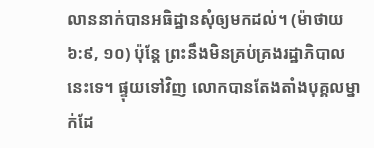លាននាក់បានអធិដ្ឋានសុំឲ្យមកដល់។ (ម៉ាថាយ ៦:៩, ១០) ប៉ុន្តែ ព្រះនឹងមិនគ្រប់គ្រងរដ្ឋាភិបាលនេះទេ។ ផ្ទុយទៅវិញ លោកបានតែងតាំងបុគ្គលម្នាក់ដែ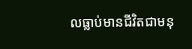លធ្លាប់មានជីវិតជាមនុ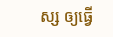ស្ស ឲ្យធ្វើ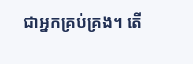ជាអ្នកគ្រប់គ្រង។ តើ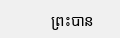ព្រះបាន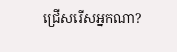ជ្រើសរើសអ្នកណា?